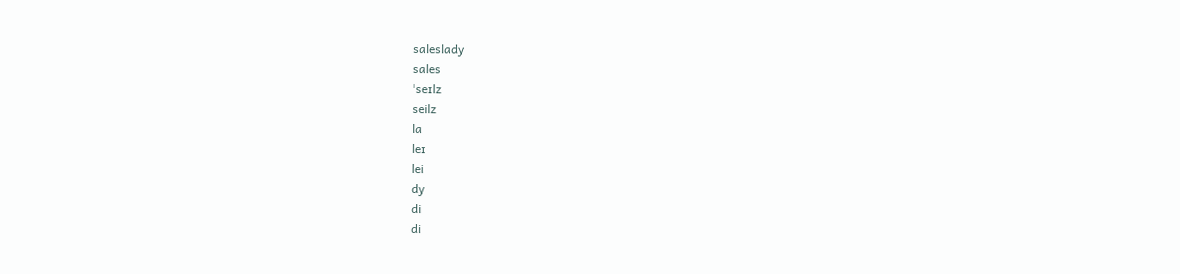saleslady
sales
ˈseɪlz
seilz
la
leɪ
lei
dy
di
di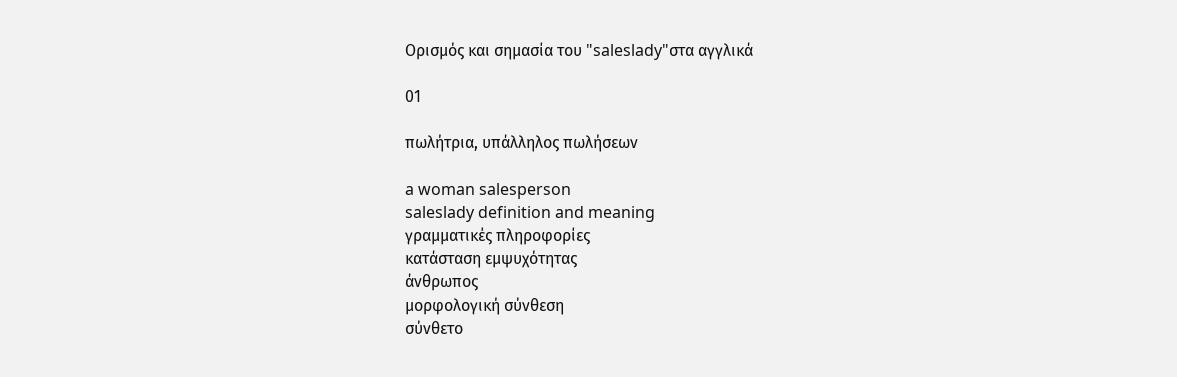Ορισμός και σημασία του "saleslady"στα αγγλικά

01

πωλήτρια, υπάλληλος πωλήσεων

a woman salesperson
saleslady definition and meaning
γραμματικές πληροφορίες
κατάσταση εμψυχότητας
άνθρωπος
μορφολογική σύνθεση
σύνθετο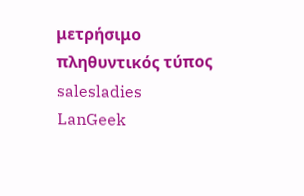μετρήσιμο
πληθυντικός τύπος
salesladies
LanGeek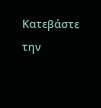Κατεβάστε την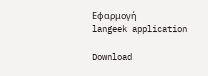Εφαρμογή
langeek application

Download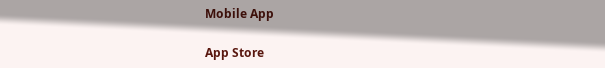Mobile App

App Store